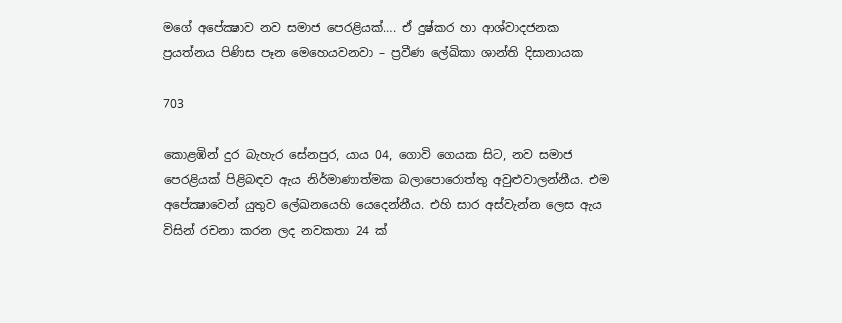මගේ අපේක්‍ෂාව නව සමාජ පෙරළියක්…. ඒ දුෂ්කර හා ආශ්වාදජනක ප්‍රයත්නය පිණිස පෑන මෙහෙයවනවා – ප්‍රවීණ ලේඛිකා ශාන්ති දිසානායක

703

කොළඹින් දුර බැහැර සේනපුර, යාය 04, ගොවි ගෙයක සිට, නව සමාජ පෙරළියක් පිළිබඳව ඇය නිර්මාණාත්මක බලාපොරොත්තු අවුළුවාලන්නීය. එම අපේක්‍ෂාවෙන් යුතුව ලේඛනයෙහි යෙදෙන්නීය. එහි සාර අස්වැන්න ලෙස ඇය විසින් රචනා කරන ලද නවකතා 24 ක්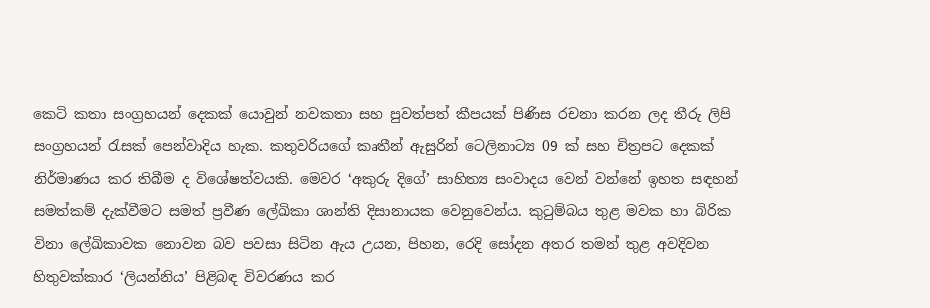කෙටි කතා සංග්‍රහයන් දෙකක් යොවුන් නවකතා සහ පුවත්පත් කීපයක් පිණිස රචනා කරන ලද තීරු ලිපි සංග්‍රහයන් රැසක් පෙන්වාදිය හැක. කතුවරියගේ කෘතීන් ඇසුරින් ටෙලිනාට්‍ය 09 ක් සහ චිත්‍රපට දෙකක් නිර්මාණය කර තිබීම ද විශේෂත්වයකි. මෙවර ‘අකුරු දිගේ’ සාහිත්‍ය සංවාදය වෙන් වන්නේ ඉහත සඳහන් සමත්කම් දැක්වීමට සමත් ප්‍රවීණ ලේඛිකා ශාන්ති දිසානායක වෙනුවෙන්ය. කුටුම්බය තුළ මවක හා බිරික විනා ලේඛිකාවක නොවන බව පවසා සිටින ඇය උයන, පිහන, රෙදි සෝදන අතර තමන් තුළ අවදිවන හිතුවක්කාර ‘ලියන්නිය’ පිළිබඳ විවරණය කර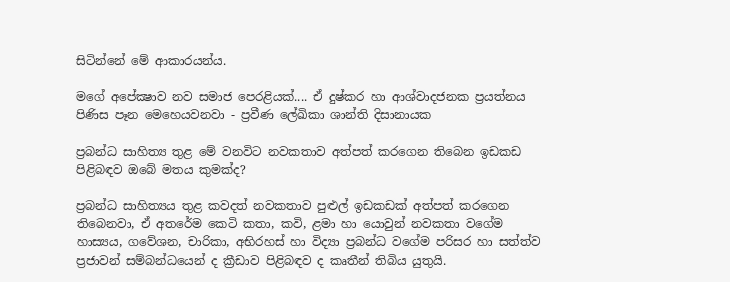සිටින්නේ මේ ආකාරයන්ය.

මගේ අපේක්‍ෂාව නව සමාජ පෙරළියක්.... ඒ දුෂ්කර හා ආශ්වාදජනක ප්‍රයත්නය පිණිස පෑන මෙහෙයවනවා - ප්‍රවීණ ලේඛිකා ශාන්ති දිසානායක

ප්‍රබන්ධ සාහිත්‍ය තුළ මේ වනවිට නවකතාව අත්පත් කරගෙන තිබෙන ඉඩකඩ පිළිබඳව ඔබේ මතය කුමක්ද?

ප්‍රබන්ධ සාහිත්‍යය තුළ කවදත් නවකතාව පුළුල් ඉඩකඩක් අත්පත් කරගෙන තිබෙනවා, ඒ අතරේම කෙටි කතා, කවි, ළමා හා යොවුන් නවකතා වගේම හාස්‍යය, ගවේශන, චාරිකා, අභිරහස් හා විද්‍යා ප්‍රබන්ධ වගේම පරිසර හා සත්ත්ව ප්‍රජාවන් සම්බන්ධයෙන් ද ක්‍රීඩාව පිළිබඳව ද කෘතීන් තිබිය යුතුයි.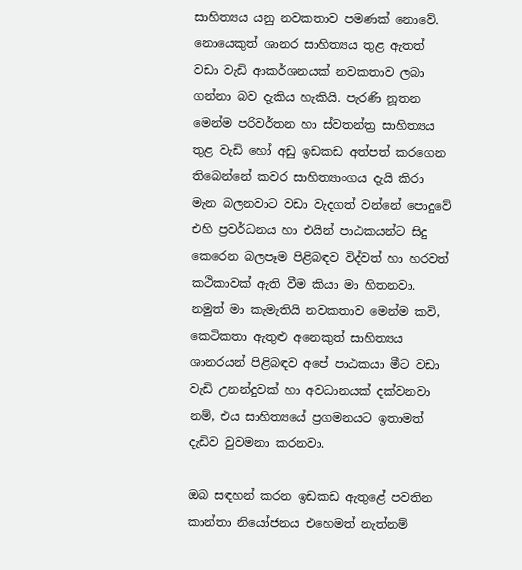සාහිත්‍යය යනු නවකතාව පමණක් නොවේ. නොයෙකුත් ශානර සාහිත්‍යය තුළ ඇතත් වඩා වැඩි ආකර්ශනයක් නවකතාව ලබා ගන්නා බව දැකිය හැකියි. පැරණි නූතන මෙන්ම පරිවර්තන හා ස්වතන්ත්‍ර සාහිත්‍යය තුළ වැඩි හෝ අඩු ඉඩකඩ අත්පත් කරගෙන තිබෙන්නේ කවර සාහිත්‍යාංගය දැයි කිරා මැන බලනවාට වඩා වැදගත් වන්නේ පොදුවේ එහි ප්‍රවර්ධනය හා එයින් පාඨකයන්ට සිදු කෙරෙන බලපෑම පිළිබඳව විද්වත් හා හරවත් කථිකාවක් ඇති වීම කියා මා හිතනවා. නමුත් මා කැමැතියි නවකතාව මෙන්ම කවි, කෙටිකතා ඇතුළු අනෙකුත් සාහිත්‍යය ශානරයන් පිළිබඳව අපේ පාඨකයා මීට වඩා වැඩි උනන්දුවක් හා අවධානයක් දක්වනවා නම්, එය සාහිත්‍යයේ ප්‍රගමනයට ඉතාමත් දැඩිව වුවමනා කරනවා.

ඔබ සඳහන් කරන ඉඩකඩ ඇතුළේ පවතින කාන්තා නියෝජනය එහෙමත් නැත්නම්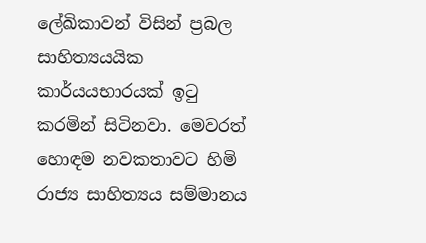ලේඛිකාවන් විසින් ප්‍රබල සාහිත්‍යයයික කාර්යයභාරයක් ඉටු කරමින් සිටිනවා. මෙවරත් හොඳම නවකතාවට හිමි රාජ්‍ය සාහිත්‍යය සම්මානය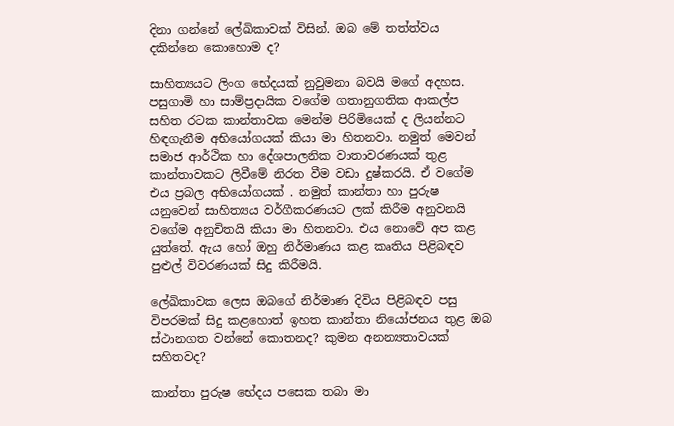දිනා ගන්නේ ලේඛිකාවක් විසින්. ඔබ මේ තත්ත්වය දකින්නෙ කොහොම ද?

සාහිත්‍යයට ලිංග භේදයක් නුවුමනා බවයි මගේ අදහස. පසුගාමි හා සාම්ප්‍රදායික වගේම ගතානුගතික ආකල්ප සහිත රටක කාන්තාවක මෙන්ම පිරිමියෙක් ද ලියන්නට හිඳගැනීම අභියෝගයක් කියා මා හිතනවා. නමුත් මෙවන් සමාජ ආර්ථික හා දේශපාලනික වාතාවරණයක් තුළ කාන්තාවකට ලිවීමේ නිරත වීම වඩා දුෂ්කරයි. ඒ වගේම එය ප්‍රබල අභියෝගයක් . නමුත් කාන්තා හා පුරුෂ යනුවෙන් සාහිත්‍යය වර්ගීකරණයට ලක් කිරීම අනුවනයි වගේම අනුචිතයි කියා මා හිතනවා. එය නොවේ අප කළ යුත්තේ. ඇය හෝ ඔහු නිර්මාණය කළ කෘතිය පිළිබඳව පුළුල් විවරණයක් සිදු කිරීමයි.

ලේඛිකාවක ලෙස ඔබගේ නිර්මාණ දිවිය පිළිබඳව පසු විපරමක් සිදු කළහොත් ඉහත කාන්තා නියෝජනය තුළ ඔබ ස්ථානගත වන්නේ කොතනද? කුමන අනන්‍යතාවයක් සහිතවද?

කාන්තා පුරුෂ භේදය පසෙක තබා මා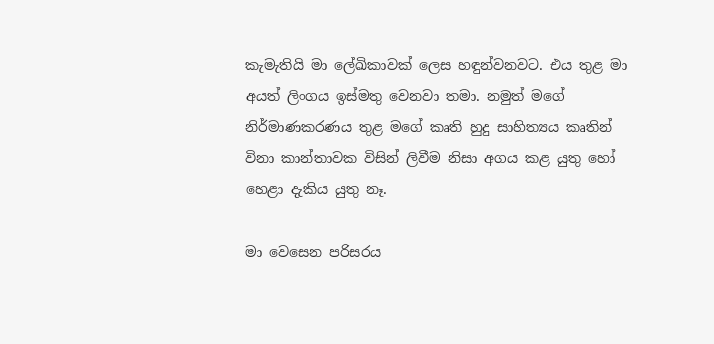කැමැතියි මා ලේඛිකාවක් ලෙස හඳුන්වනවට. එය තුළ මා අයත් ලිංගය ඉස්මතු වෙනවා තමා. නමුත් මගේ නිර්මාණකරණය තුළ මගේ කෘති හුදු සාහිත්‍යය කෘතින් විනා කාන්තාවක විසින් ලිවීම නිසා අගය කළ යුතු හෝ හෙළා දැකිය යුතු නෑ.

මා වෙසෙන පරිසරය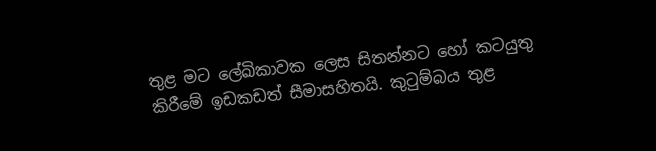තුළ මට ලේඛිකාවක ලෙස සිතන්නට හෝ කටයුතු කිරීමේ ඉඩකඩත් සීමාසහිතයි. කුටුම්බය තුළ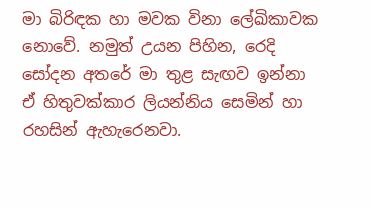මා බිරිඳක හා මවක විනා ලේඛිකාවක නොවේ. නමුත් උයන පිහින, රෙදි සෝදන අතරේ මා තුළ සැඟව ඉන්නා ඒ හිතුවක්කාර ලියන්නිය සෙමින් හා රහසින් ඇහැරෙනවා.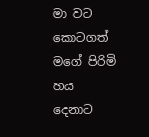මා වට කොටගත් මගේ පිරිමි හය දෙනාට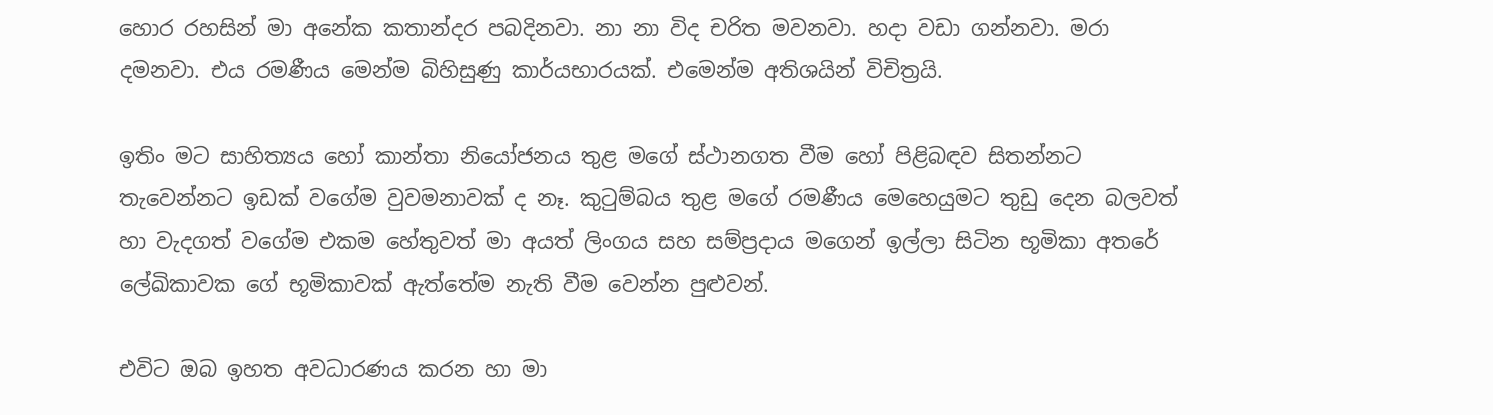හොර රහසින් මා අනේක කතාන්දර පබදිනවා. නා නා විද චරිත මවනවා. හදා වඩා ගන්නවා. මරා දමනවා. එය රමණීය මෙන්ම බිහිසුණු කාර්යභාරයක්. එමෙන්ම අතිශයින් විචිත්‍රයි.

ඉතිං මට සාහිත්‍යය හෝ කාන්තා නියෝජනය තුළ මගේ ස්ථානගත වීම හෝ පිළිබඳව සිතන්නට තැවෙන්නට ඉඩක් වගේම වුවමනාවක් ද නෑ. කුටුම්බය තුළ මගේ රමණීය මෙහෙයුමට තුඩු දෙන බලවත් හා වැදගත් වගේම එකම හේතුවත් මා අයත් ලිංගය සහ සම්ප්‍රදාය මගෙන් ඉල්ලා සිටින භූමිකා අතරේ ලේඛිකාවක ගේ භූමිකාවක් ඇත්තේම නැති වීම වෙන්න පුළුවන්.

එවිට ඔබ ඉහත අවධාරණය කරන හා මා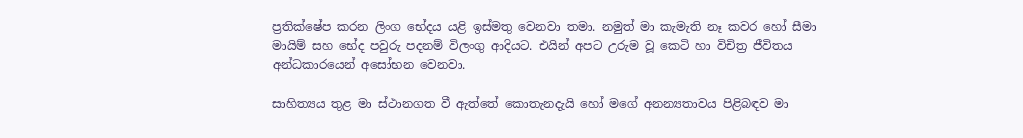ප්‍රතික්ෂේප කරන ලිංග භේදය යළි ඉස්මතු වෙනවා තමා. නමුත් මා කැමැති නෑ කවර හෝ සීමා මායිම් සහ භේද පවුරු පදනම් විලංගු ආදියට. එයින් අපට උරුම වූ කෙටි හා විචිත්‍ර ජීවිතය අන්ධකාරයෙන් අසෝභන වෙනවා.

සාහිත්‍යය තුළ මා ස්ථානගත වී ඇත්තේ කොතැනදැයි හෝ මගේ අනන්‍යතාවය පිළිබඳව මා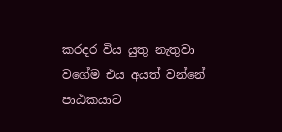කරදර විය යුතු නැතුවා වගේම එය අයත් වන්නේ පාඨකයාට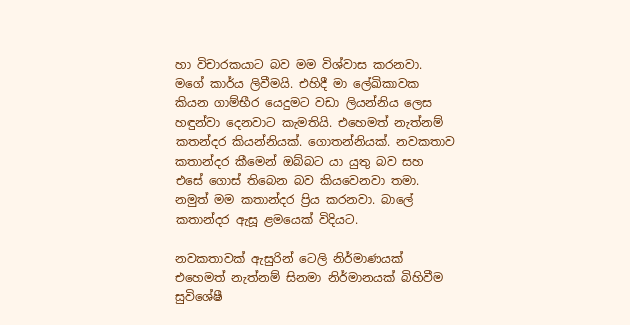හා විචාරකයාට බව මම විශ්වාස කරනවා. මගේ කාර්ය ලිවීමයි. එහිදී මා ලේඛිකාවක කියන ගාම්භීර යෙදුමට වඩා ලියන්නිය ලෙස හඳුන්වා දෙනවාට කැමතියි. එහෙමත් නැත්නම් කතන්දර කියන්නියක්. ගොතන්නියක්. නවකතාව කතාන්දර කීමෙන් ඔබ්බට යා යුතු බව සහ එසේ ගොස් තිබෙන බව කියවෙනවා තමා. නමුත් මම කතාන්දර ප්‍රිය කරනවා. බාලේ කතාන්දර ඇසූ ළමයෙක් විදියට.

නවකතාවක් ඇසුරින් ටෙලි නිර්මාණයක් එහෙමත් නැත්නම් සිනමා නිර්මානයක් බිහිවීම සුවිශේෂී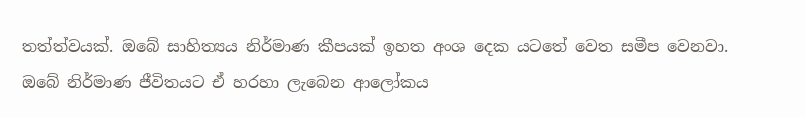තත්ත්වයක්. ඔබේ සාහිත්‍යය නිර්මාණ කීපයක් ඉහත අංශ දෙක යටතේ වෙත සමීප වෙනවා. ඔබේ නිර්මාණ ජීවිතයට ඒ හරහා ලැබෙන ආලෝකය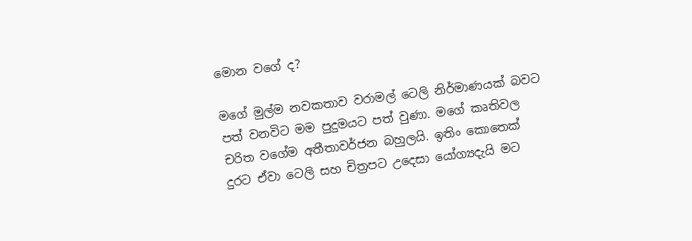මොන වගේ ද?

මගේ මුල්ම නවකතාව වරාමල් ටෙලි නිර්මාණයක් බවට පත් වනවිට මම පුදුමයට පත් වුණා. මගේ කෘතිවල චරිත වගේම අතීතාවර්ජන බහුලයි. ඉතිං කොතෙක් දුරට ඒවා ටෙලි සහ චිත්‍රපට උදෙසා යෝග්‍යදැයි මට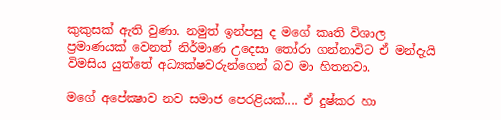කුකුසක් ඇති වුණා. නමුත් ඉන්පසු ද මගේ කෘති විශාල ප්‍රමාණයක් වෙනත් නිර්මාණ උදෙසා තෝරා ගන්නාවිට ඒ මන්දැයි විමසිය යුත්තේ අධ්‍යක්ෂවරුන්ගෙන් බව මා හිතනවා.

මගේ අපේක්‍ෂාව නව සමාජ පෙරළියක්.... ඒ දුෂ්කර හා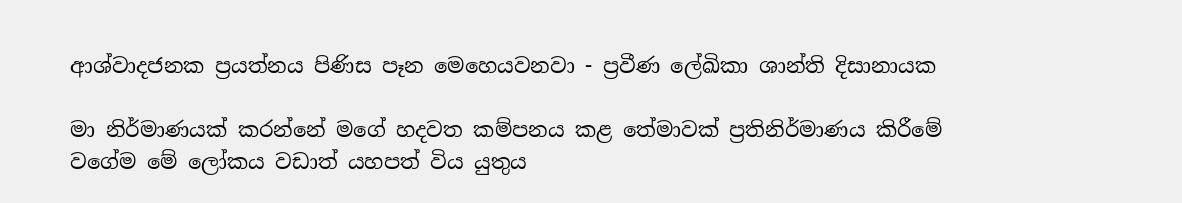ආශ්වාදජනක ප්‍රයත්නය පිණිස පෑන මෙහෙයවනවා - ප්‍රවීණ ලේඛිකා ශාන්ති දිසානායක

මා නිර්මාණයක් කරන්නේ මගේ හදවත කම්පනය කළ තේමාවක් ප්‍රතිනිර්මාණය කිරීමේ වගේම මේ ලෝකය වඩාත් යහපත් විය යුතුය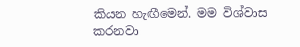කියන හැඟීමෙන්. මම විශ්වාස කරනවා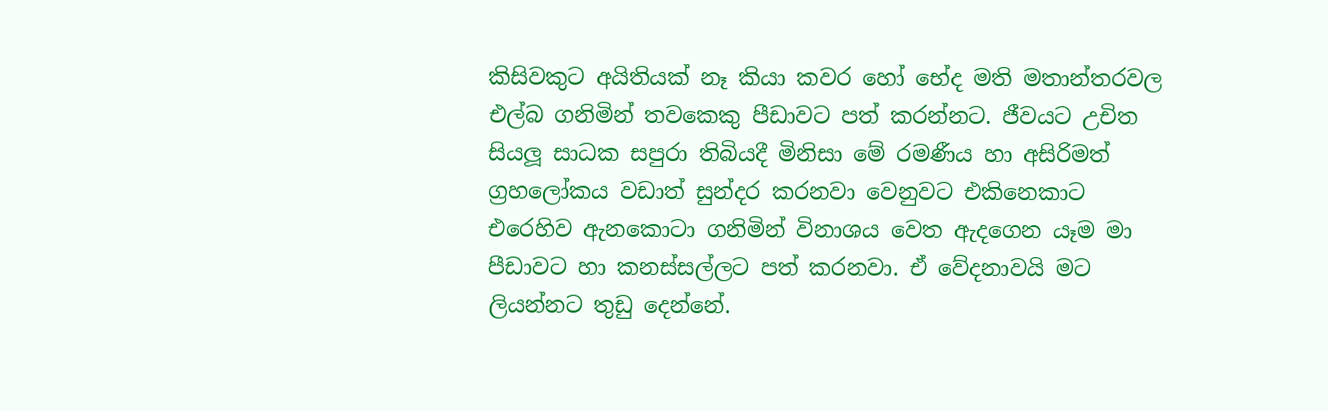කිසිවකුට අයිතියක් නෑ කියා කවර හෝ භේද මති මතාන්තරවල එල්බ ගනිමින් තවකෙකු පීඩාවට පත් කරන්නට. ජීවයට උචිත සියලූ සාධක සපුරා තිබියදී මිනිසා මේ රමණීය හා අසිරිමත් ග්‍රහලෝකය වඩාත් සුන්දර කරනවා වෙනුවට එකිනෙකාට එරෙහිව ඇනකොටා ගනිමින් විනාශය වෙත ඇදගෙන යෑම මා පීඩාවට හා කනස්සල්ලට පත් කරනවා. ඒ වේදනාවයි මට ලියන්නට තුඩු දෙන්නේ.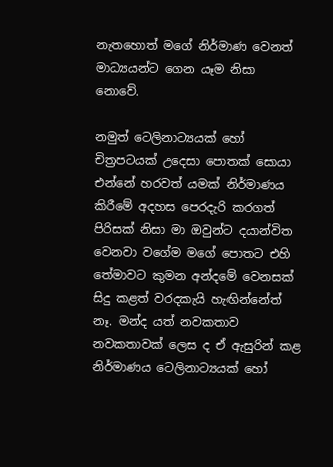නැතහොත් මගේ නිර්මාණ වෙනත් මාධ්‍යයන්ට ගෙන යෑම නිසා නොවේ.

නමුත් ටෙලිනාට්‍යයක් හෝ චිත්‍රපටයක් උදෙසා පොතක් සොයා එන්නේ හරවත් යමක් නිර්මාණය කිරීමේ අදහස පෙරදැරි කරගත් පිරිසක් නිසා මා ඔවුන්ට දයාන්විත වෙනවා වගේම මගේ පොතට එහි තේමාවට කුමන අන්දමේ වෙනසක් සිදු කළත් වරදකැයි හැඟින්නේත් නෑ. මන්ද යත් නවකතාව නවකතාවක් ලෙස ද ඒ ඇසුරින් කළ නිර්මාණය ටෙලිනාට්‍යයක් හෝ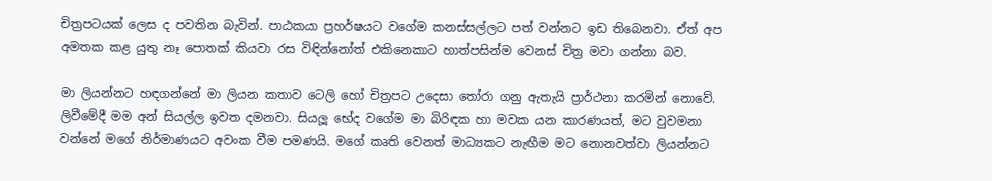චිත්‍රපටයක් ලෙස ද පවතින බැවින්. පාඨකයා ප්‍රහර්ෂයට වගේම කනස්සල්ලට පත් වන්නට ඉඩ තිබෙනවා. ඒත් අප අමතක කළ යුතු නෑ පොතක් කියවා රස විඳින්නෝත් එකිනෙකාට හාත්පසින්ම වෙනස් චිත්‍ර මවා ගන්නා බව.

මා ලියන්නට හඳගන්නේ මා ලියන කතාව ටෙලි හෝ චිත්‍රපට උදෙසා තෝරා ගනු ඇතැයි ප්‍රාර්ථනා කරමින් නොවේ. ලිවීමේදී මම අන් සියල්ල ඉවත දමනවා. සියලූ භේද වගේම මා බිරිඳක හා මවක යන කාරණයත්, මට වුවමනා වන්නේ මගේ නිර්මාණයට අවංක වීම පමණයි. මගේ කෘති වෙනත් මාධ්‍යකට නැඟීම මට නොනවත්වා ලියන්නට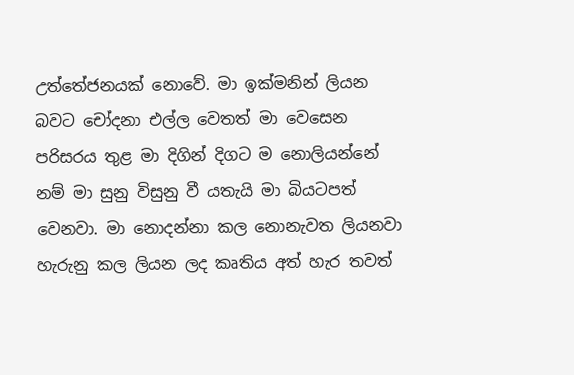උත්තේජනයක් නොවේ. මා ඉක්මනින් ලියන බවට චෝදනා එල්ල වෙතත් මා වෙසෙන පරිසරය තුළ මා දිගින් දිගට ම නොලියන්නේ නම් මා සුනු විසුනු වී යතැයි මා බියටපත් වෙනවා. මා නොදන්නා කල නොනැවත ලියනවා හැරුනු කල ලියන ලද කෘතිය අත් හැර තවත්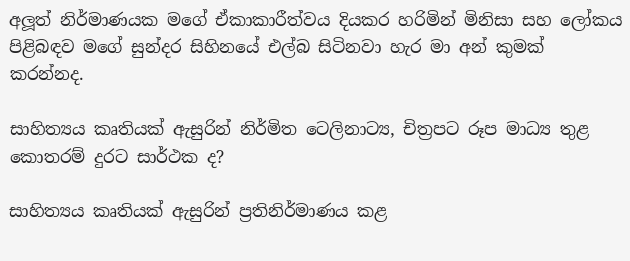අලූත් නිර්මාණයක මගේ ඒකාකාරීත්වය දියකර හරිමින් මිනිසා සහ ලෝකය පිළිබඳව මගේ සුන්දර සිහිනයේ එල්බ සිටිනවා හැර මා අන් කුමක් කරන්නද.

සාහිත්‍යය කෘතියක් ඇසුරින් නිර්මිත ටෙලිනාට්‍ය, චිත්‍රපට රූප මාධ්‍ය තුළ කොතරම් දුරට සාර්ථක ද?

සාහිත්‍යය කෘතියක් ඇසුරින් ප්‍රතිනිර්මාණය කළ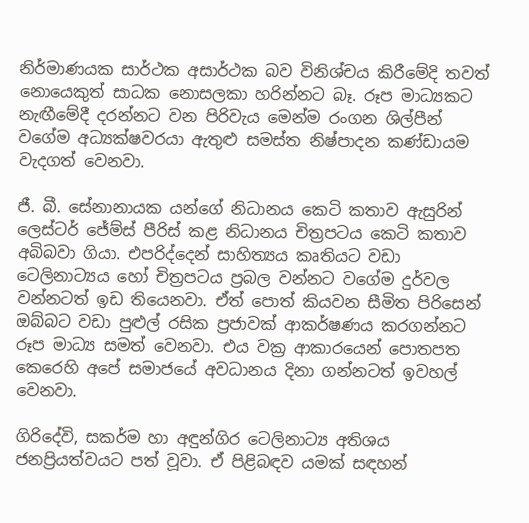නිර්මාණයක සාර්ථක අසාර්ථක බව විනිශ්චය කිරීමේදි තවත් නොයෙකුත් සාධක නොසලකා හරින්නට බෑ. රූප මාධ්‍යකට නැඟීමේදී දරන්නට වන පිරිවැය මෙන්ම රංගන ශිල්පීන් වගේම අධ්‍යක්ෂවරයා ඇතුළු සමස්ත නිෂ්පාදන කණ්ඩායම වැදගත් වෙනවා.

ජී. බී. සේනානායක යන්ගේ නිධානය කෙටි කතාව ඇසුරින් ලෙස්ටර් ජේම්ස් පීරිස් කළ නිධානය චිත්‍රපටය කෙටි කතාව අබිබවා ගියා. එපරිද්දෙන් සාහිත්‍යය කෘතියට වඩා ටෙලිනාට්‍යය හෝ චිත්‍රපටය ප්‍රබල වන්නට වගේම දුර්වල වන්නටත් ඉඩ තියෙනවා. ඒත් පොත් කියවන සීමිත පිරිසෙන් ඔබ්බට වඩා පුළුල් රසික ප්‍රජාවක් ආකර්ෂණය කරගන්නට රූප මාධ්‍ය සමත් වෙනවා. එය වක්‍ර ආකාරයෙන් පොතපත කෙරෙහි අපේ සමාජයේ අවධානය දිනා ගන්නටත් ඉවහල් වෙනවා.

ගිරිදේවි, සකර්ම හා අඳුන්ගිර ටෙලිනාට්‍ය අතිශය ජනප්‍රියත්වයට පත් වූවා. ඒ පිළිබඳව යමක් සඳහන්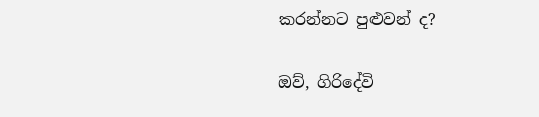කරන්නට පුළුවන් ද?

ඔව්, ගිරිදේවි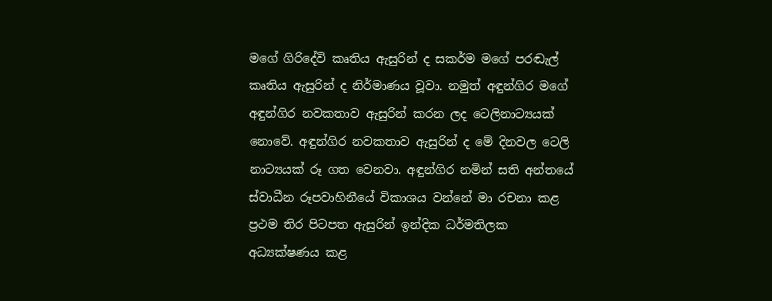මගේ ගිරිදේවි කෘතිය ඇසුරින් ද සකර්ම මගේ පරඬැල් කෘතිය ඇසුරින් ද නිර්මාණය වූවා. නමුත් අඳුන්ගිර මගේ අඳුන්ගිර නවකතාව ඇසුරින් කරන ලද ටෙලිනාට්‍යයක් නොවේ. අඳුන්ගිර නවකතාව ඇසුරින් ද මේ දිනවල ටෙලි නාට්‍යයක් රූ ගත වෙනවා. අඳුන්ගිර නමින් සති අන්තයේ ස්වාධීන රූපවාහිනීයේ විකාශය වන්නේ මා රචනා කළ ප්‍රථම තිර පිටපත ඇසුරින් ඉන්දික ධර්මතිලක අධ්‍යක්ෂණය කළ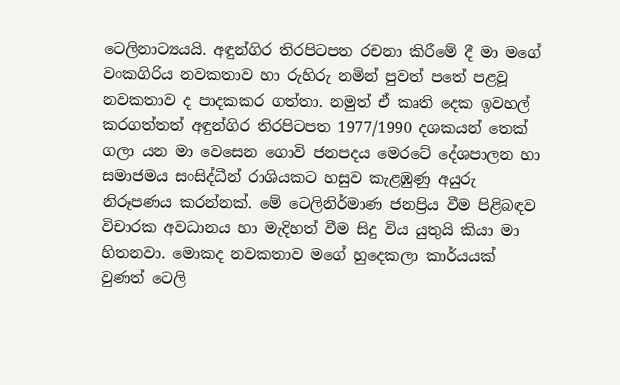ටෙලිනාට්‍යයයි. අඳුන්ගිර තිරපිටපත රචනා කිරීමේ දී මා මගේ වංකගිරිය නවකතාව හා රුහිරු නමින් පුවත් පතේ පළවූ නවකතාව ද පාදකකර ගත්තා. නමුත් ඒ කෘති දෙක ඉවහල් කරගත්තත් අඳුන්ගිර තිරපිටපත 1977/1990 දශකයන් තෙක් ගලා යන මා වෙසෙන ගොවි ජනපදය මෙරටේ දේශපාලන හා සමාජමය සංසිද්ධීන් රාශියකට හසුව කැළඹුණු අයුරු නිරූපණය කරන්නක්. මේ ටෙලිනිර්මාණ ජනප්‍රිය වීම පිළිබඳව විචාරක අවධානය හා මැදිහත් වීම සිදු විය යුතුයි කියා මා හිතනවා. මොකද නවකතාව මගේ හුදෙකලා කාර්යයක් වුණත් ටෙලි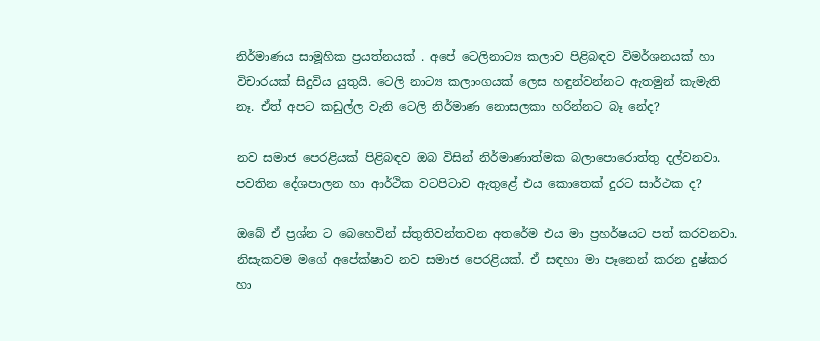නිර්මාණය සාමූහික ප්‍රයත්නයක් . අපේ ටෙලිනාට්‍ය කලාව පිළිබඳව විමර්ශනයක් හා විචාරයක් සිදුවිය යුතුයි. ටෙලි නාට්‍ය කලාංගයක් ලෙස හඳුන්වන්නට ඇතමුන් කැමැති නෑ. ඒත් අපට කඩුල්ල වැනි ටෙලි නිර්මාණ නොසලකා හරින්නට බෑ නේද?

නව සමාජ පෙරළියක් පිළිබඳව ඔබ විසින් නිර්මාණාත්මක බලාපොරොත්තු දල්වනවා. පවතින දේශපාලන හා ආර්ථික වටපිටාව ඇතුළේ එය කොතෙක් දුරට සාර්ථක ද?

ඔබේ ඒ ප්‍රශ්න ට බෙහෙවින් ස්තුතිවන්තවන අතරේම එය මා ප්‍රහර්ෂයට පත් කරවනවා. නිසැකවම මගේ අපේක්ෂාව නව සමාජ පෙරළියක්. ඒ සඳහා මා පෑනෙන් කරන දුෂ්කර හා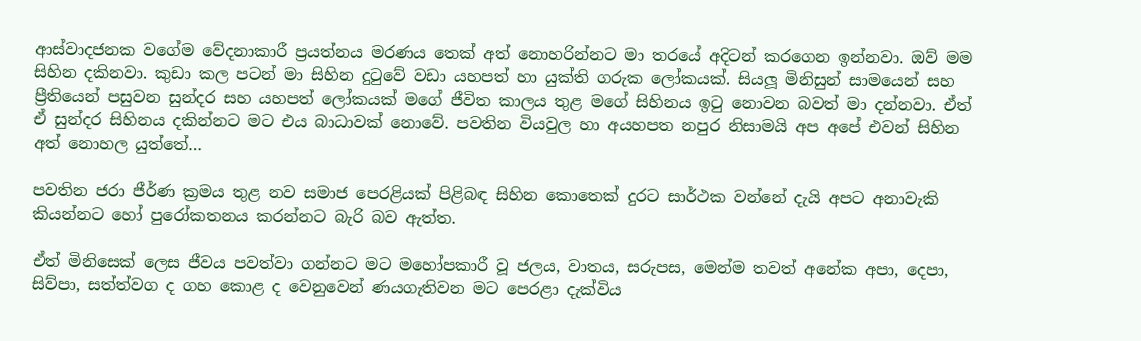ආස්වාදජනක වගේම වේදනාකාරී ප්‍රයත්නය මරණය තෙක් අත් නොහරින්නට මා තරයේ අදිටන් කරගෙන ඉන්නවා. ඔව් මම සිහින දකිනවා. කුඩා කල පටන් මා සිහින දුටුවේ වඩා යහපත් හා යුක්ති ගරුක ලෝකයක්. සියලූ මිනිසුන් සාමයෙන් සහ ප්‍රීතියෙන් පසුවන සුන්දර සහ යහපත් ලෝකයක් මගේ ජීවිත කාලය තුළ මගේ සිහිනය ඉටු නොවන බවත් මා දන්නවා. ඒත් ඒ සුන්දර සිහිනය දකින්නට මට එය බාධාවක් නොවේ. පවතින වියවුල හා අයහපත නපුර නිසාමයි අප අපේ එවන් සිහින අත් නොහල යුත්තේ…

පවතින ජරා ජීර්ණ ක්‍රමය තුළ නව සමාජ පෙරළියක් පිළිබඳ සිහින කොතෙක් දුරට සාර්ථක වන්නේ දැයි අපට අනාවැකි කියන්නට හෝ පුරෝකතනය කරන්නට බැරි බව ඇත්ත.

ඒත් මිනිසෙක් ලෙස ජීවය පවත්වා ගන්නට මට මහෝපකාරී වූ ජලය, වාතය, සරුපස, මෙන්ම තවත් අනේක අපා, දෙපා, සිව්පා, සත්ත්වග ද ගහ කොළ ද වෙනුවෙන් ණයගැතිවන මට පෙරළා දැක්විය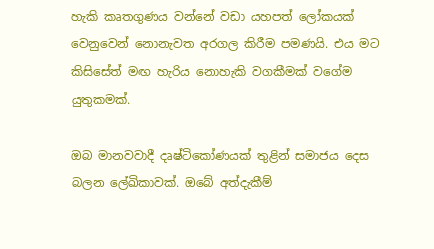හැකි කෘතගුණය වන්නේ වඩා යහපත් ලෝකයක් වෙනුවෙන් නොනැවත අරගල කිරීම පමණයි. එය මට කිසිසේත් මඟ හැරිය නොහැකි වගකීමක් වගේම යුතුකමක්.

ඔබ මානවවාදී දෘෂ්ටිකෝණයක් තුළින් සමාජය දෙස බලන ලේඛිකාවක්. ඔබේ අත්දැකීම්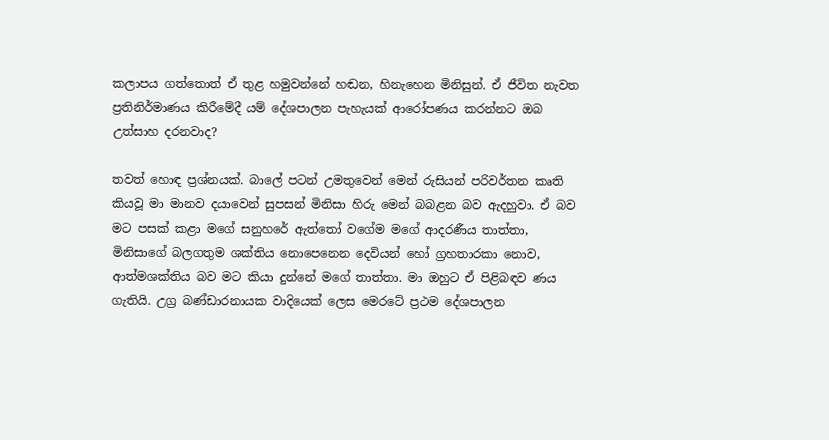කලාපය ගත්තොත් ඒ තුළ හමුවන්නේ හඬන, හිනැහෙන මිනිසුන්. ඒ ජීවිත නැවත ප්‍රතිනිර්මාණය කිරීමේදී යම් දේශපාලන පැහැයක් ආරෝපණය කරන්නට ඔබ උත්සාහ දරනවාද?

තවත් හොඳ ප්‍රශ්නයක්. බාලේ පටන් උමතුවෙන් මෙන් රුසියන් පරිවර්තන කෘති කියවූ මා මානව දයාවෙන් සුපසන් මිනිසා හිරු මෙන් බබළන බව ඇදහුවා. ඒ බව මට පසක් කළා මගේ සනුහරේ ඇත්තෝ වගේම මගේ ආදරණීය තාත්තා, මිනිසාගේ බලගතුම ශක්තිය නොපෙනෙන දෙවියන් හෝ ග්‍රහතාරකා නොව, ආත්මශක්තිය බව මට කියා දුන්නේ මගේ තාත්තා. මා ඔහුට ඒ පිළිබඳව ණය ගැතියි. උග්‍ර බණ්ඩාරනායක වාදියෙක් ලෙස මෙරටේ ප්‍රථම දේශපාලන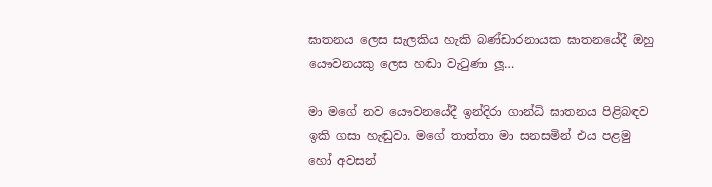ඝාතනය ලෙස සැලකිය හැකි බණ්ඩාරනායක ඝාතනයේදී ඔහු යෞවනයකු ලෙස හඬා වැටුණා ලූ…

මා මගේ නව යෞවනයේදී ඉන්දිරා ගාන්ධි ඝාතනය පිළිබඳව ඉකි ගසා හැඬුවා. මගේ තාත්තා මා සනසමින් එය පළමු හෝ අවසන්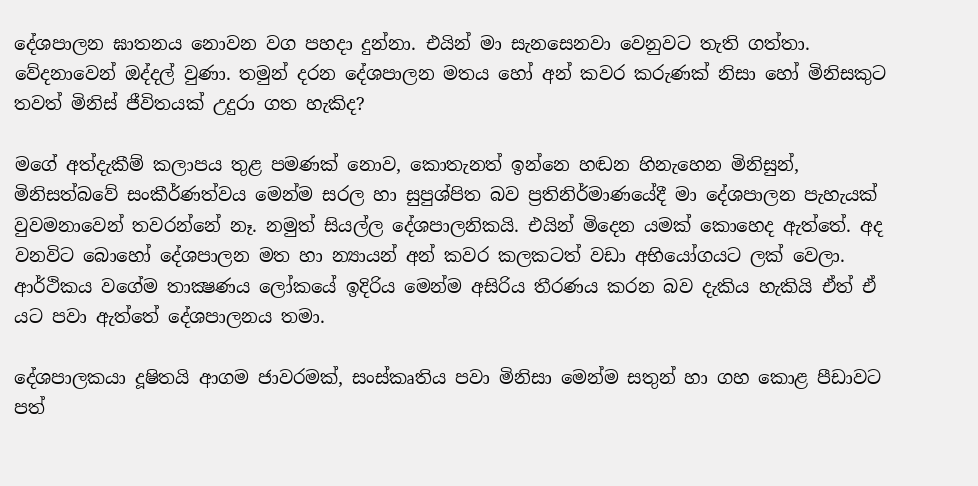දේශපාලන ඝාතනය නොවන වග පහදා දුන්නා. එයින් මා සැනසෙනවා වෙනුවට තැති ගත්තා. වේදනාවෙන් ඔද්දල් වුණා. තමුන් දරන දේශපාලන මතය හෝ අන් කවර කරුණක් නිසා හෝ මිනිසකුට තවත් මිනිස් ජීවිතයක් උදුරා ගත හැකිද?

මගේ අත්දැකීම් කලාපය තුළ පමණක් නොව, කොතැනත් ඉන්නෙ හඬන හිනැහෙන මිනිසුන්, මිනිසත්බවේ සංකීර්ණත්වය මෙන්ම සරල හා සුපුශ්පිත බව ප්‍රතිනිර්මාණයේදී මා දේශපාලන පැහැයක් වුවමනාවෙන් තවරන්නේ නෑ. නමුත් සියල්ල දේශපාලනිකයි. එයින් මිදෙන යමක් කොහෙද ඇත්තේ. අද වනවිට බොහෝ දේශපාලන මත හා න්‍යායන් අන් කවර කලකටත් වඩා අභියෝගයට ලක් වෙලා. ආර්ථිකය වගේම තාක්‍ෂණය ලෝකයේ ඉදිරිය මෙන්ම අසිරිය තීරණය කරන බව දැකිය හැකියි ඒත් ඒ යට පවා ඇත්තේ දේශපාලනය තමා.

දේශපාලකයා දූෂිතයි ආගම ජාවරමක්, සංස්කෘතිය පවා මිනිසා මෙන්ම සතුන් හා ගහ කොළ පීඩාවට පත්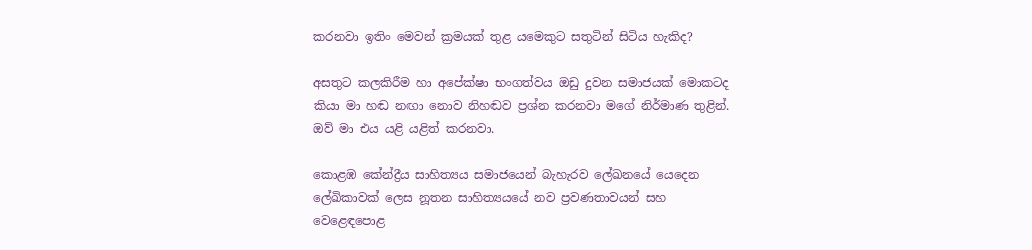කරනවා ඉතිං මෙවන් ක්‍රමයක් තුළ යමෙකුට සතුටින් සිටිය හැකිද?

අසතුට කලකිරීම හා අපේක්ෂා භංගත්වය ඔඩු දුවන සමාජයක් මොකටද කියා මා හඬ නඟා නොව නිහඬව ප්‍රශ්න කරනවා මගේ නිර්මාණ තුළින්. ඔව් මා එය යළි යළිත් කරනවා.

කොළඹ කේන්ද්‍රීය සාහිත්‍යය සමාජයෙන් බැහැරව ලේඛනයේ යෙදෙන ලේඛිකාවක් ලෙස නූතන සාහිත්‍යයයේ නව ප්‍රවණතාවයන් සහ වෙළෙඳපොළ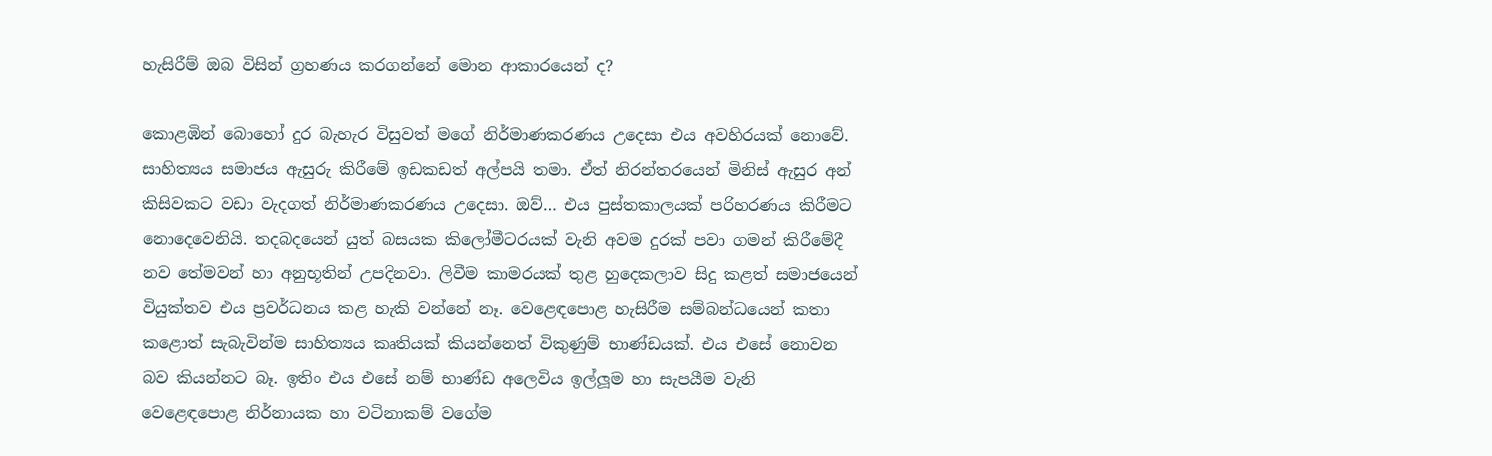හැසිරීම් ඔබ විසින් ග්‍රහණය කරගන්නේ මොන ආකාරයෙන් ද?

කොළඹින් බොහෝ දුර බැහැර විසුවත් මගේ නිර්මාණකරණය උදෙසා එය අවහිරයක් නොවේ. සාහිත්‍යය සමාජය ඇසුරු කිරීමේ ඉඩකඩත් අල්පයි තමා. ඒත් නිරන්තරයෙන් මිනිස් ඇසුර අන් කිසිවකට වඩා වැදගත් නිර්මාණකරණය උදෙසා. ඔව්… එය පුස්තකාලයක් පරිහරණය කිරීමට නොදෙවෙනියි. තදබදයෙන් යුත් බසයක කිලෝමීටරයක් වැනි අවම දුරක් පවා ගමන් කිරීමේදී නව තේමවන් හා අනුභූතින් උපදිනවා. ලිවීම කාමරයක් තුළ හුදෙකලාව සිදු කළත් සමාජයෙන් වියුක්තව එය ප්‍රවර්ධනය කළ හැකි වන්නේ නෑ. වෙළෙඳපොළ හැසිරීම සම්බන්ධයෙන් කතා කළොත් සැබැවින්ම සාහිත්‍යය කෘතියක් කියන්නෙත් විකුණුම් භාණ්ඩයක්. එය එසේ නොවන බව කියන්නට බෑ. ඉතිං එය එසේ නම් භාණ්ඩ අලෙවිය ඉල්ලූම හා සැපයීම වැනි වෙළෙඳපොළ නිර්නායක හා වටිනාකම් වගේම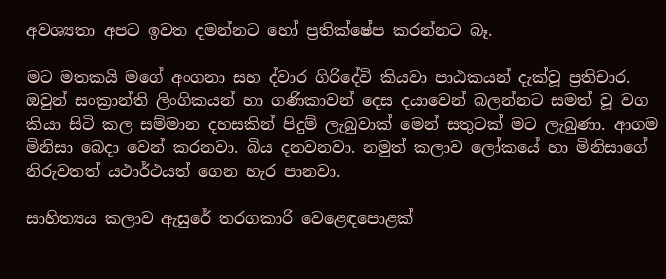අවශ්‍යතා අපට ඉවත දමන්නට හෝ ප්‍රතික්ෂේප කරන්නට බෑ.

මට මතකයි මගේ අංගනා සහ ද්වාර ගිරිදේවි කියවා පාඨකයන් දැක්වූ ප්‍රතිචාර. ඔවුන් සංක්‍රාන්ති ලිංගිකයන් හා ගණිකාවන් දෙස දයාවෙන් බලන්නට සමත් වූ වග කියා සිටි කල සම්මාන දහසකින් පිදුම් ලැබුවාක් මෙන් සතුටක් මට ලැබුණා. ආගම මිනිසා බෙදා වෙන් කරනවා. බිය දනවනවා. නමුත් කලාව ලෝකයේ හා මිනිසාගේ නිරුවතත් යථාර්ථයත් ගෙන හැර පානවා.

සාහිත්‍යය කලාව ඇසුරේ තරගකාරි වෙළෙඳපොළක්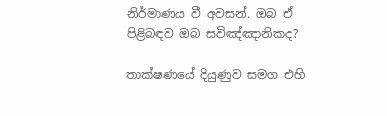නිර්මාණය වී අවසන්. ඔබ ඒ පිළිබඳව ඔබ සවිඤ්ඤානිකද?

තාක්ෂණයේ දියුණුව සමග එහි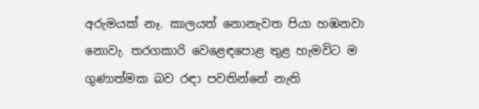අරුමයක් නෑ. කාලයත් නොනැවත පියා හඹනවා නොවැ. තරගකාරි වෙළෙඳපොළ තුළ හැමවිට ම ගුණාත්මක බව රඳා පවතින්නේ නැති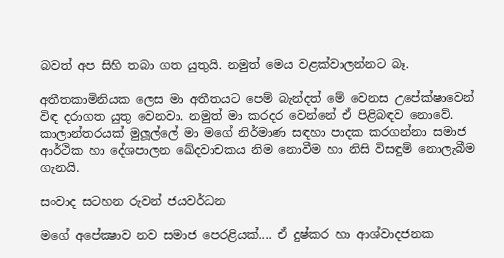බවත් අප සිහි තබා ගත යුතුයි. නමුත් මෙය වළක්වාලන්නට බෑ.

අතීතකාමිනියක ලෙස මා අතීතයට පෙම් බැන්දත් මේ වෙනස උපේක්ෂාවෙන් විඳ දරාගත යුතු වෙනවා. නමුත් මා කරදර වෙන්නේ ඒ පිළිබඳව නොවේ. කාලාන්තරයක් මුලූල්ලේ මා මගේ නිර්මාණ සඳහා පාදක කරගන්නා සමාජ ආර්ථික හා දේශපාලන ඛේදවාචකය නිම නොවීම හා නිසි විසඳුම් නොලැබීම ගැනයි.

සංවාද සටහන රුවන් ජයවර්ධන

මගේ අපේක්‍ෂාව නව සමාජ පෙරළියක්.... ඒ දුෂ්කර හා ආශ්වාදජනක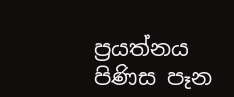ප්‍රයත්නය පිණිස පෑන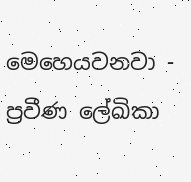මෙහෙයවනවා - ප්‍රවීණ ලේඛිකා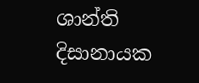ශාන්ති දිසානායක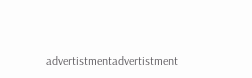advertistmentadvertistment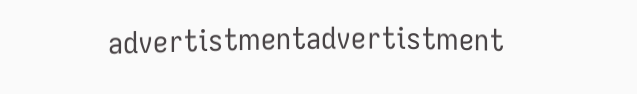advertistmentadvertistment